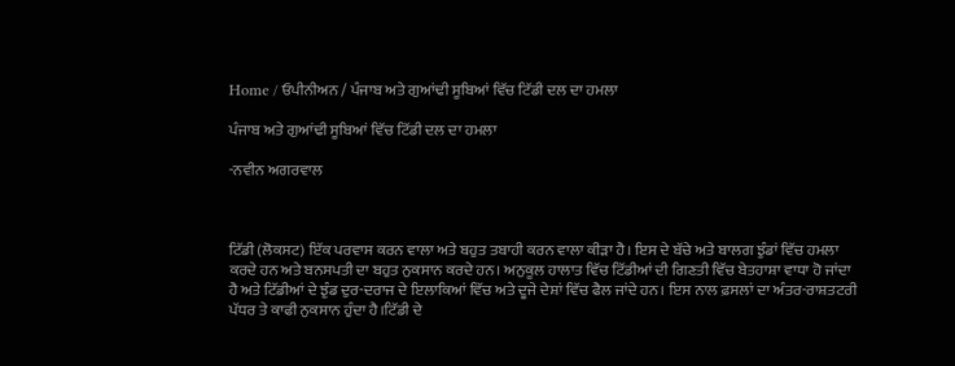Home / ਓਪੀਨੀਅਨ / ਪੰਜਾਬ ਅਤੇ ਗੁਆਂਢੀ ਸੂਬਿਆਂ ਵਿੱਚ ਟਿੱਡੀ ਦਲ ਦਾ ਹਮਲਾ

ਪੰਜਾਬ ਅਤੇ ਗੁਆਂਢੀ ਸੂਬਿਆਂ ਵਿੱਚ ਟਿੱਡੀ ਦਲ ਦਾ ਹਮਲਾ

-ਨਵੀਨ ਅਗਰਵਾਲ



ਟਿੱਡੀ (ਲੋਕਸਟ) ਇੱਕ ਪਰਵਾਸ ਕਰਨ ਵਾਲਾ ਅਤੇ ਬਹੁਤ ਤਬਾਹੀ ਕਰਨ ਵਾਲਾ ਕੀੜਾ ਹੈ। ਇਸ ਦੇ ਬੱਚੇ ਅਤੇ ਬਾਲਗ ਝੁੰਡਾਂ ਵਿੱਚ ਹਮਲਾ ਕਰਦੇ ਹਨ ਅਤੇ ਬਨਸਪਤੀ ਦਾ ਬਹੁਤ ਨੁਕਸਾਨ ਕਰਦੇ ਹਨ। ਅਨੁਕੂਲ ਹਾਲਾਤ ਵਿੱਚ ਟਿੱਡੀਆਂ ਦੀ ਗਿਣਤੀ ਵਿੱਚ ਬੇਤਹਾਸ਼ਾ ਵਾਧਾ ਹੋ ਜਾਂਦਾ ਹੈ ਅਤੇ ਟਿੱਡੀਆਂ ਦੇ ਝੁੰਡ ਦੁਰ-ਦਰਾਜ ਦੇ ਇਲਾਕਿਆਂ ਵਿੱਚ ਅਤੇ ਦੂਜੇ ਦੇਸ਼ਾਂ ਵਿੱਚ ਫੈਲ ਜਾਂਦੇ ਹਨ। ਇਸ ਨਾਲ ਫ਼ਸਲਾਂ ਦਾ ਅੰਤਰ-ਰਾਸ਼ਤਟਰੀ ਪੱਧਰ ਤੇ ਕਾਫੀ ਨੁਕਸਾਨ ਹੁੰਦਾ ਹੈ।ਟਿੱਡੀ ਦੇ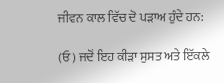ਜੀਵਨ ਕਾਲ ਵਿੱਚ ਦੋ ਪੜਾਅ ਹੁੰਦੇ ਹਨ:

(ਓ ) ਜਦੋਂ ਇਹ ਕੀੜਾ ਸੁਸਤ ਅਤੇ ਇੱਕਲੇ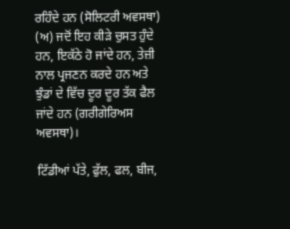ਰਹਿੰਦੇ ਹਨ (ਸੋਲਿਟਰੀ ਅਵਸਥਾ) (ਅ) ਜਦੋਂ ਇਹ ਕੀੜੇ ਚੁਸਤ ਹੁੰਦੇ ਹਨ, ਇਕੱਠੇ ਹੋ ਜਾਂਦੇ ਹਨ, ਤੇਜ਼ੀ ਨਾਲ ਪ੍ਰਜਣਨ ਕਰਦੇ ਹਨ ਅਤੇ ਝੁੰਡਾਂ ਦੇ ਵਿੱਚ ਦੂਰ ਦੂਰ ਤੱਕ ਫੈਲ ਜਾਂਦੇ ਹਨ (ਗਰੀਗੇਰਿਅਸ ਅਵਸਥਾ)।

ਟਿੱਡੀਆਂ ਪੱਤੇ, ਫੁੱਲ, ਫਲ, ਬੀਜ,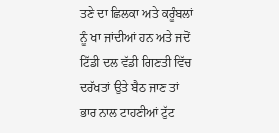ਤਣੇ ਦਾ ਛਿਲਕਾ ਅਤੇ ਕਰੂੰਬਲਾਂ ਨੂੰ ਖਾ ਜਾਂਦੀਆਂ ਹਨ ਅਤੇ ਜਦੋਂ ਟਿੱਡੀ ਦਲ ਵੱਡੀ ਗਿਣਤੀ ਵਿੱਚ ਦਰੱਖਤਾਂ ਉਤੇ ਬੈਠ ਜਾਣ ਤਾਂ ਭਾਰ ਨਾਲ ਟਾਹਣੀਆਂ ਟੁੱਟ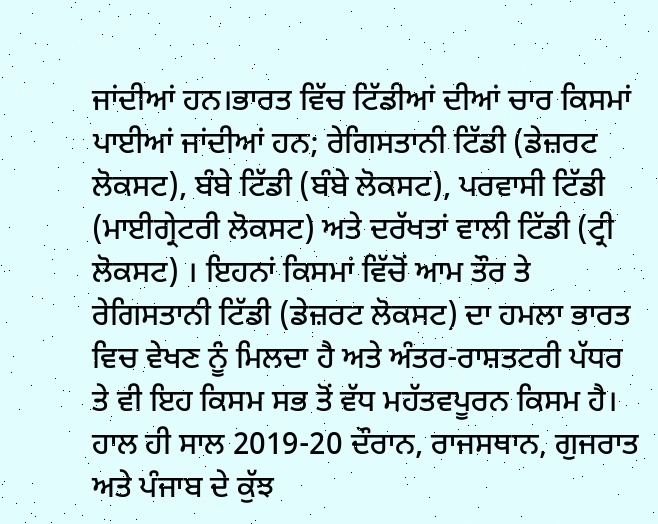ਜਾਂਦੀਆਂ ਹਨ।ਭਾਰਤ ਵਿੱਚ ਟਿੱਡੀਆਂ ਦੀਆਂ ਚਾਰ ਕਿਸਮਾਂ ਪਾਈਆਂ ਜਾਂਦੀਆਂ ਹਨ; ਰੇਗਿਸਤਾਨੀ ਟਿੱਡੀ (ਡੇਜ਼ਰਟ ਲੋਕਸਟ), ਬੰਬੇ ਟਿੱਡੀ (ਬੰਬੇ ਲੋਕਸਟ), ਪਰਵਾਸੀ ਟਿੱਡੀ (ਮਾਈਗ੍ਰੇਟਰੀ ਲੋਕਸਟ) ਅਤੇ ਦਰੱਖਤਾਂ ਵਾਲੀ ਟਿੱਡੀ (ਟ੍ਰੀ ਲੋਕਸਟ) । ਇਹਨਾਂ ਕਿਸਮਾਂ ਵਿੱਚੋਂ ਆਮ ਤੌਰ ਤੇ ਰੇਗਿਸਤਾਨੀ ਟਿੱਡੀ (ਡੇਜ਼ਰਟ ਲੋਕਸਟ) ਦਾ ਹਮਲਾ ਭਾਰਤ ਵਿਚ ਵੇਖਣ ਨੂੰ ਮਿਲਦਾ ਹੈ ਅਤੇ ਅੰਤਰ-ਰਾਸ਼ਤਟਰੀ ਪੱਧਰ ਤੇ ਵੀ ਇਹ ਕਿਸਮ ਸਭ ਤੋਂ ਵੱਧ ਮਹੱਤਵਪੂਰਨ ਕਿਸਮ ਹੈ। ਹਾਲ ਹੀ ਸਾਲ 2019-20 ਦੌਰਾਨ, ਰਾਜਸਥਾਨ, ਗੁਜਰਾਤ ਅਤੇ ਪੰਜਾਬ ਦੇ ਕੁੱਝ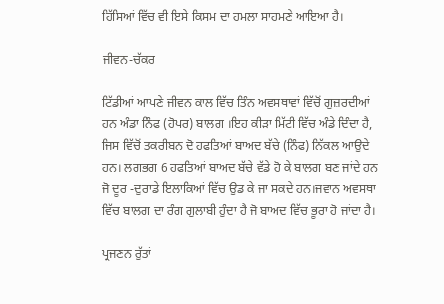ਹਿੱਸਿਆਂ ਵਿੱਚ ਵੀ ਇਸੇ ਕਿਸਮ ਦਾ ਹਮਲਾ ਸਾਹਮਣੇ ਆਇਆ ਹੈ।

ਜੀਵਨ-ਚੱਕਰ

ਟਿੱਡੀਆਂ ਆਪਣੇ ਜੀਵਨ ਕਾਲ ਵਿੱਚ ਤਿੰਨ ਅਵਸਥਾਵਾਂ ਵਿੱਚੋਂ ਗੁਜ਼ਰਦੀਆਂ ਹਨ ਅੰਡਾ ਨਿੰਫ (ਹੋਪਰ) ਬਾਲਗ ।ਇਹ ਕੀੜਾ ਮਿੱਟੀ ਵਿੱਚ ਅੰਡੇ ਦਿੰਦਾ ਹੈ, ਜਿਸ ਵਿੱਚੋਂ ਤਕਰੀਬਨ ਦੋ ਹਫਤਿਆਂ ਬਾਅਦ ਬੱਚੇ (ਨਿੰਫ) ਨਿੱਕਲ ਆਉਦੇ ਹਨ। ਲਗਭਗ 6 ਹਫਤਿਆਂ ਬਾਅਦ ਬੱਚੇ ਵੱਡੇ ਹੋ ਕੇ ਬਾਲਗ ਬਣ ਜਾਂਦੇ ਹਨ ਜੋ ਦੂਰ -ਦੁਰਾਡੇ ਇਲਾਕਿਆਂ ਵਿੱਚ ਉਡ ਕੇ ਜਾ ਸਕਦੇ ਹਨ।ਜਵਾਨ ਅਵਸਥਾ ਵਿੱਚ ਬਾਲਗ ਦਾ ਰੰਗ ਗੁਲਾਬੀ ਹੁੰਦਾ ਹੈ ਜੋ ਬਾਅਦ ਵਿੱਚ ਭੂਰਾ ਹੋ ਜਾਂਦਾ ਹੈ।

ਪ੍ਰਜਣਨ ਰੁੱਤਾਂ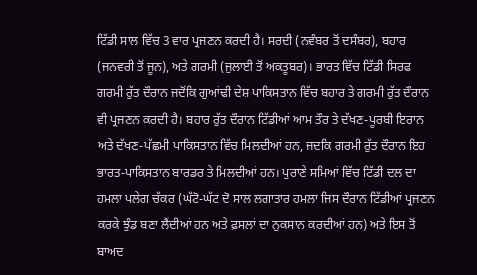ਟਿੱਡੀ ਸਾਲ ਵਿੱਚ 3 ਵਾਰ ਪ੍ਰਜਣਨ ਕਰਦੀ ਹੈ। ਸਰਦੀ (ਨਵੰਬਰ ਤੋਂ ਦਸੰਬਰ), ਬਹਾਰ (ਜਨਵਰੀ ਤੋਂ ਜੂਨ), ਅਤੇ ਗਰਮੀ (ਜੁਲਾਈ ਤੋਂ ਅਕਤੂਬਰ)। ਭਾਰਤ ਵਿੱਚ ਟਿੱਡੀ ਸਿਰਫ ਗਰਮੀ ਰੁੱਤ ਦੌਰਾਨ ਜਦੋਂਕਿ ਗੁਆਂਢੀ ਦੇਸ਼ ਪਾਕਿਸਤਾਨ ਵਿੱਚ ਬਹਾਰ ਤੇ ਗਰਮੀ ਰੁੱਤ ਦੌਰਾਨ ਵੀ ਪ੍ਰਜਣਨ ਕਰਦੀ ਹੈ। ਬਹਾਰ ਰੁੱਤ ਦੌਰਾਨ ਟਿੱਡੀਆਂ ਆਮ ਤੌਰ ਤੇ ਦੱਖਣ-ਪੂਰਬੀ ਇਰਾਨ ਅਤੇ ਦੱਖਣ-ਪੱਛਮੀ ਪਾਕਿਸਤਾਨ ਵਿੱਚ ਮਿਲਦੀਆਂ ਹਨ, ਜਦਕਿ ਗਰਮੀ ਰੁੱਤ ਦੌਰਾਨ ਇਹ ਭਾਰਤ-ਪਾਕਿਸਤਾਨ ਬਾਰਡਰ ਤੇ ਮਿਲਦੀਆਂ ਹਨ। ਪੁਰਾਣੇ ਸਮਿਆਂ ਵਿੱਚ ਟਿੱਡੀ ਦਲ ਦਾ ਹਮਲਾ ਪਲੇਗ ਚੱਕਰ (ਘੱਟੋ-ਘੱਟ ਦੋ ਸਾਲ ਲਗਾਤਾਰ ਹਮਲਾ ਜਿਸ ਦੌਰਾਨ ਟਿੱਡੀਆਂ ਪ੍ਰਜਣਨ ਕਰਕੇ ਝੁੰਡ ਬਣਾ ਲੈਂਦੀਆਂ ਹਨ ਅਤੇ ਫ਼ਸਲਾਂ ਦਾ ਨੁਕਸਾਨ ਕਰਦੀਆਂ ਹਨ) ਅਤੇ ਇਸ ਤੋਂ ਬਾਅਦ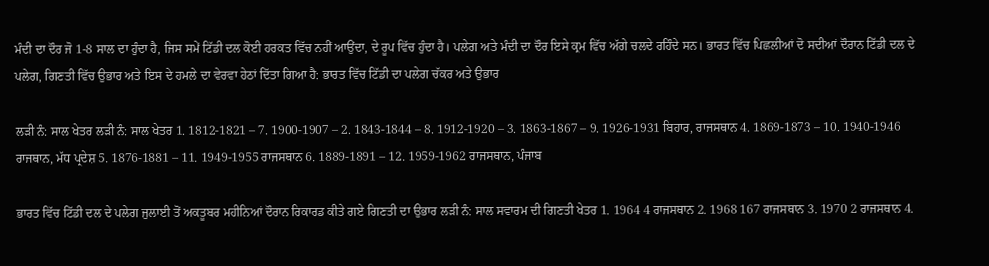ਮੰਦੀ ਦਾ ਦੌਰ ਜੋ 1-8 ਸਾਲ ਦਾ ਹੁੰਦਾ ਹੈ, ਜਿਸ ਸਮੇਂ ਟਿੱਡੀ ਦਲ ਕੋਈ ਹਰਕਤ ਵਿੱਚ ਨਹੀਂ ਆਉਂਦਾ, ਦੇ ਰੂਪ ਵਿੱਚ ਹੁੰਦਾ ਹੈ। ਪਲੇਗ ਅਤੇ ਮੰਦੀ ਦਾ ਦੌਰ ਇਸੇ ਕ੍ਰਮ ਵਿੱਚ ਅੱਗੇ ਚਲਦੇ ਰਹਿੰਦੇ ਸਨ। ਭਾਰਤ ਵਿੱਚ ਪਿਛਲੀਆਂ ਦੋ ਸਦੀਆਂ ਦੌਰਾਨ ਟਿੱਡੀ ਦਲ ਦੇ ਪਲੇਗ, ਗਿਣਤੀ ਵਿੱਚ ਉਭਾਰ ਅਤੇ ਇਸ ਦੇ ਹਮਲੇ ਦਾ ਵੇਰਵਾ ਹੇਠਾਂ ਦਿੱਤਾ ਗਿਆ ਹੈ: ਭਾਰਤ ਵਿੱਚ ਟਿੱਡੀ ਦਾ ਪਲੇਗ ਚੱਕਰ ਅਤੇ ਉਭਾਰ

ਲੜੀ ਨੰ: ਸਾਲ ਖੇਤਰ ਲੜੀ ਨੰ: ਸਾਲ ਖੇਤਰ 1. 1812-1821 – 7. 1900-1907 – 2. 1843-1844 – 8. 1912-1920 – 3. 1863-1867 – 9. 1926-1931 ਬਿਹਾਰ, ਰਾਜਸਥਾਨ 4. 1869-1873 – 10. 1940-1946 ਰਾਜਥਾਨ, ਮੱਧ ਪ੍ਰਦੇਸ਼ 5. 1876-1881 – 11. 1949-1955 ਰਾਜਸਥਾਨ 6. 1889-1891 – 12. 1959-1962 ਰਾਜਸਥਾਨ, ਪੰਜਾਬ

ਭਾਰਤ ਵਿੱਚ ਟਿੱਡੀ ਦਲ ਦੇ ਪਲੇਗ ਜੁਲਾਈ ਤੋਂ ਅਕਤੂਬਰ ਮਹੀਨਿਆਂ ਦੌਰਾਨ ਰਿਕਾਰਡ ਕੀਤੇ ਗਏ ਗਿਣਤੀ ਦਾ ਉਭਾਰ ਲੜੀ ਨੰ: ਸਾਲ ਸਵਾਰਮ ਦੀ ਗਿਣਤੀ ਖੇਤਰ 1. 1964 4 ਰਾਜਸਥਾਨ 2. 1968 167 ਰਾਜਸਥਾਨ 3. 1970 2 ਰਾਜਸਥਾਨ 4.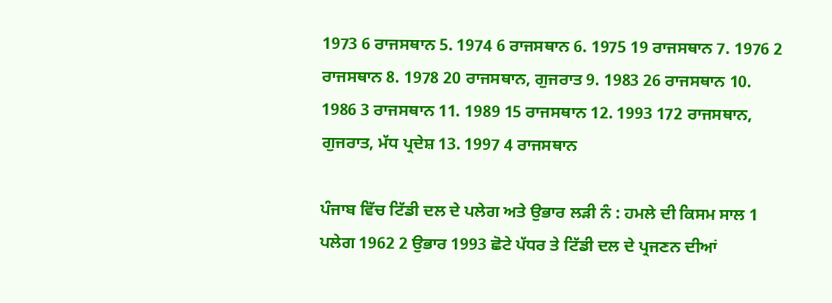1973 6 ਰਾਜਸਥਾਨ 5. 1974 6 ਰਾਜਸਥਾਨ 6. 1975 19 ਰਾਜਸਥਾਨ 7. 1976 2 ਰਾਜਸਥਾਨ 8. 1978 20 ਰਾਜਸਥਾਨ, ਗੁਜਰਾਤ 9. 1983 26 ਰਾਜਸਥਾਨ 10. 1986 3 ਰਾਜਸਥਾਨ 11. 1989 15 ਰਾਜਸਥਾਨ 12. 1993 172 ਰਾਜਸਥਾਨ, ਗੁਜਰਾਤ, ਮੱਧ ਪ੍ਰਦੇਸ਼ 13. 1997 4 ਰਾਜਸਥਾਨ

ਪੰਜਾਬ ਵਿੱਚ ਟਿੱਡੀ ਦਲ ਦੇ ਪਲੇਗ ਅਤੇ ਉਭਾਰ ਲੜੀ ਨੰ : ਹਮਲੇ ਦੀ ਕਿਸਮ ਸਾਲ 1 ਪਲੇਗ 1962 2 ਉਭਾਰ 1993 ਛੋਟੇ ਪੱਧਰ ਤੇ ਟਿੱਡੀ ਦਲ ਦੇ ਪ੍ਰਜਣਨ ਦੀਆਂ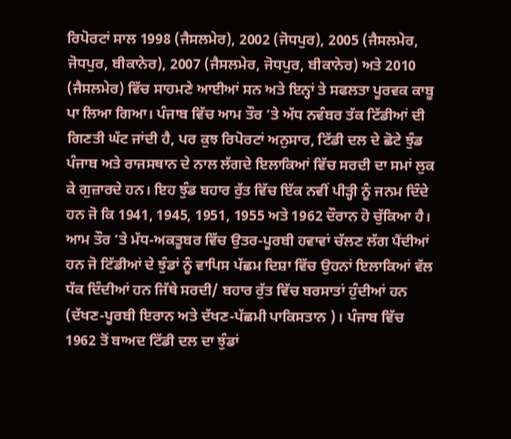ਰਿਪੋਰਟਾਂ ਸਾਲ 1998 (ਜੈਸਲਮੇਰ), 2002 (ਜੋਧਪੁਰ), 2005 (ਜੈਸਲਮੇਰ, ਜੋਧਪੁਰ, ਬੀਕਾਨੇਰ), 2007 (ਜੈਸਲਮੇਰ, ਜੋਧਪੁਰ, ਬੀਕਾਨੇਰ) ਅਤੇ 2010 (ਜੈਸਲਮੇਰ) ਵਿੱਚ ਸਾਹਮਣੇ ਆਈਆਂ ਸਨ ਅਤੇ ਇਨ੍ਹਾਂ ਤੇ ਸਫਲਤਾ ਪੂਰਵਕ ਕਾਬੂ ਪਾ ਲਿਆ ਗਿਆ। ਪੰਜਾਬ ਵਿੱਚ ਆਮ ਤੌਰ ‘ਤੇ ਅੱਧ ਨਵੰਬਰ ਤੱਕ ਟਿੱਡੀਆਂ ਦੀ ਗਿਣਤੀ ਘੱਟ ਜਾਂਦੀ ਹੈ, ਪਰ ਕੁਝ ਰਿਪੋਰਟਾਂ ਅਨੁਸਾਰ, ਟਿੱਡੀ ਦਲ ਦੇ ਛੋਟੇ ਝੁੰਡ ਪੰਜਾਬ ਅਤੇ ਰਾਜਸਥਾਨ ਦੇ ਨਾਲ ਲੱਗਦੇ ਇਲਾਕਿਆਂ ਵਿੱਚ ਸਰਦੀ ਦਾ ਸਮਾਂ ਲੁਕ ਕੇ ਗੁਜ਼ਾਰਦੇ ਹਨ। ਇਹ ਝੁੰਡ ਬਹਾਰ ਰੁੱਤ ਵਿੱਚ ਇੱਕ ਨਵੀਂ ਪੀੜ੍ਹੀ ਨੂੰ ਜਨਮ ਦਿੰਦੇ ਹਨ ਜੋ ਕਿ 1941, 1945, 1951, 1955 ਅਤੇ 1962 ਦੌਰਾਨ ਹੋ ਚੁੱਕਿਆ ਹੈ। ਆਮ ਤੌਰ ‘ਤੇ ਮੱਧ-ਅਕਤੂਬਰ ਵਿੱਚ ਉਤਰ-ਪੂਰਬੀ ਹਵਾਵਾਂ ਚੱਲਣ ਲੱਗ ਪੈਂਦੀਆਂ ਹਨ ਜੋ ਟਿੱਡੀਆਂ ਦੇ ਝੁੰਡਾਂ ਨੂੰ ਵਾਪਿਸ ਪੱਛਮ ਦਿਸ਼ਾ ਵਿੱਚ ਉਹਨਾਂ ਇਲਾਕਿਆਂ ਵੱਲ ਧੱਕ ਦਿੰਦੀਆਂ ਹਨ ਜਿੱਥੇ ਸਰਦੀ/ ਬਹਾਰ ਰੁੱਤ ਵਿੱਚ ਬਰਸਾਤਾਂ ਹੁੰਦੀਆਂ ਹਨ (ਦੱਖਣ-ਪੂਰਬੀ ਇਰਾਨ ਅਤੇ ਦੱਖਣ-ਪੱਛਮੀ ਪਾਕਿਸਤਾਨ )। ਪੰਜਾਬ ਵਿੱਚ 1962 ਤੋਂ ਬਾਅਦ ਟਿੱਡੀ ਦਲ ਦਾ ਝੁੰਡਾਂ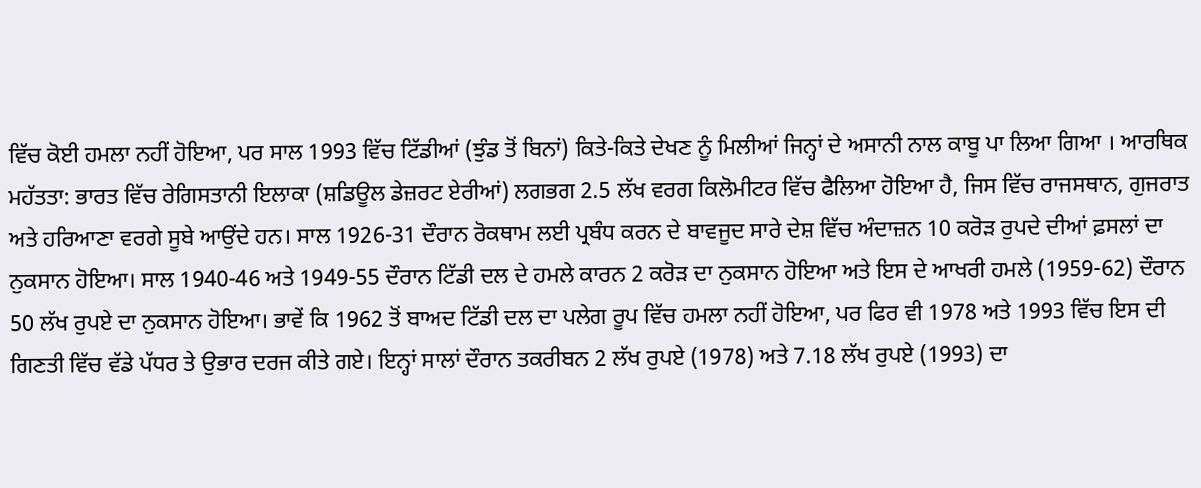ਵਿੱਚ ਕੋਈ ਹਮਲਾ ਨਹੀਂ ਹੋਇਆ, ਪਰ ਸਾਲ 1993 ਵਿੱਚ ਟਿੱਡੀਆਂ (ਝੁੰਡ ਤੋਂ ਬਿਨਾਂ) ਕਿਤੇ-ਕਿਤੇ ਦੇਖਣ ਨੂੰ ਮਿਲੀਆਂ ਜਿਨ੍ਹਾਂ ਦੇ ਅਸਾਨੀ ਨਾਲ ਕਾਬੂ ਪਾ ਲਿਆ ਗਿਆ । ਆਰਥਿਕ ਮਹੱਤਤਾ: ਭਾਰਤ ਵਿੱਚ ਰੇਗਿਸਤਾਨੀ ਇਲਾਕਾ (ਸ਼ਡਿਊਲ ਡੇਜ਼ਰਟ ਏਰੀਆਂ) ਲਗਭਗ 2.5 ਲੱਖ ਵਰਗ ਕਿਲੋਮੀਟਰ ਵਿੱਚ ਫੈਲਿਆ ਹੋਇਆ ਹੈ, ਜਿਸ ਵਿੱਚ ਰਾਜਸਥਾਨ, ਗੁਜਰਾਤ ਅਤੇ ਹਰਿਆਣਾ ਵਰਗੇ ਸੂਬੇ ਆਉਂਦੇ ਹਨ। ਸਾਲ 1926-31 ਦੌਰਾਨ ਰੋਕਥਾਮ ਲਈ ਪ੍ਰਬੰਧ ਕਰਨ ਦੇ ਬਾਵਜੂਦ ਸਾਰੇ ਦੇਸ਼ ਵਿੱਚ ਅੰਦਾਜ਼ਨ 10 ਕਰੋੜ ਰੁਪਦੇ ਦੀਆਂ ਫ਼ਸਲਾਂ ਦਾ ਨੁਕਸਾਨ ਹੋਇਆ। ਸਾਲ 1940-46 ਅਤੇ 1949-55 ਦੌਰਾਨ ਟਿੱਡੀ ਦਲ ਦੇ ਹਮਲੇ ਕਾਰਨ 2 ਕਰੋੜ ਦਾ ਨੁਕਸਾਨ ਹੋਇਆ ਅਤੇ ਇਸ ਦੇ ਆਖਰੀ ਹਮਲੇ (1959-62) ਦੌਰਾਨ 50 ਲੱਖ ਰੁਪਏ ਦਾ ਨੁਕਸਾਨ ਹੋਇਆ। ਭਾਵੇਂ ਕਿ 1962 ਤੋਂ ਬਾਅਦ ਟਿੱਡੀ ਦਲ ਦਾ ਪਲੇਗ ਰੂਪ ਵਿੱਚ ਹਮਲਾ ਨਹੀਂ ਹੋਇਆ, ਪਰ ਫਿਰ ਵੀ 1978 ਅਤੇ 1993 ਵਿੱਚ ਇਸ ਦੀ ਗਿਣਤੀ ਵਿੱਚ ਵੱਡੇ ਪੱਧਰ ਤੇ ਉਭਾਰ ਦਰਜ ਕੀਤੇ ਗਏ। ਇਨ੍ਹਾਂ ਸਾਲਾਂ ਦੌਰਾਨ ਤਕਰੀਬਨ 2 ਲੱਖ ਰੁਪਏ (1978) ਅਤੇ 7.18 ਲੱਖ ਰੁਪਏ (1993) ਦਾ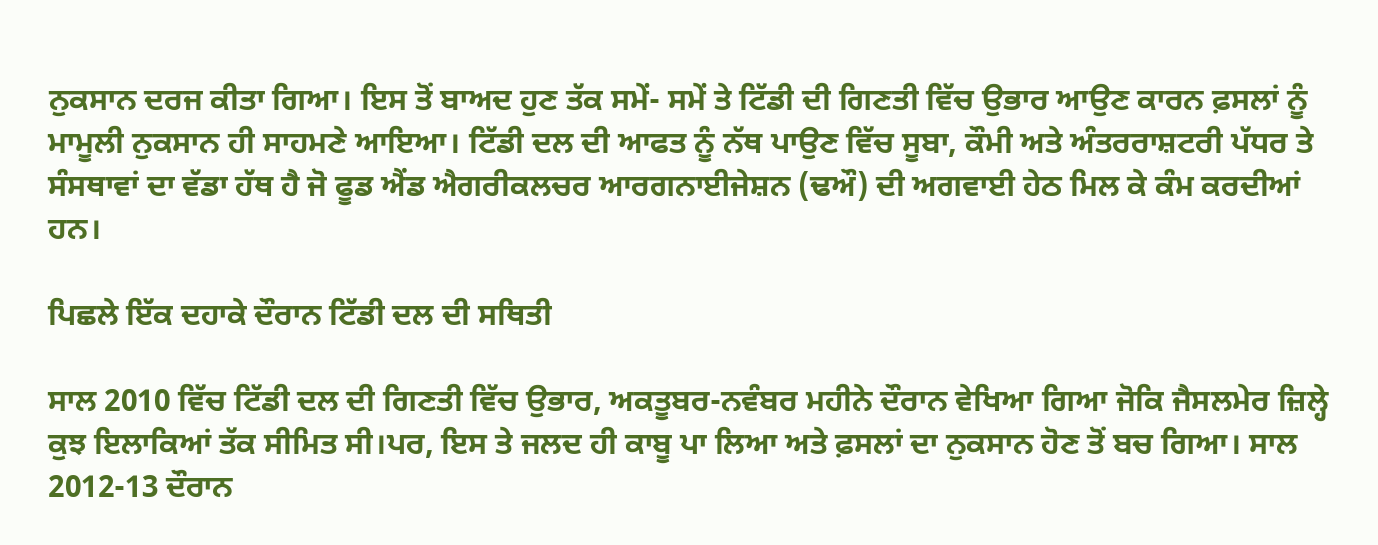ਨੁਕਸਾਨ ਦਰਜ ਕੀਤਾ ਗਿਆ। ਇਸ ਤੋਂ ਬਾਅਦ ਹੁਣ ਤੱਕ ਸਮੇਂ- ਸਮੇਂ ਤੇ ਟਿੱਡੀ ਦੀ ਗਿਣਤੀ ਵਿੱਚ ਉਭਾਰ ਆਉਣ ਕਾਰਨ ਫ਼ਸਲਾਂ ਨੂੰ ਮਾਮੂਲੀ ਨੁਕਸਾਨ ਹੀ ਸਾਹਮਣੇ ਆਇਆ। ਟਿੱਡੀ ਦਲ ਦੀ ਆਫਤ ਨੂੰ ਨੱਥ ਪਾਉਣ ਵਿੱਚ ਸੂਬਾ, ਕੌਮੀ ਅਤੇ ਅੰਤਰਰਾਸ਼ਟਰੀ ਪੱਧਰ ਤੇ ਸੰਸਥਾਵਾਂ ਦਾ ਵੱਡਾ ਹੱਥ ਹੈ ਜੋ ਫੂਡ ਐਂਡ ਐਗਰੀਕਲਚਰ ਆਰਗਨਾਈਜੇਸ਼ਨ (ਢਔ) ਦੀ ਅਗਵਾਈ ਹੇਠ ਮਿਲ ਕੇ ਕੰਮ ਕਰਦੀਆਂ ਹਨ।

ਪਿਛਲੇ ਇੱਕ ਦਹਾਕੇ ਦੌਰਾਨ ਟਿੱਡੀ ਦਲ ਦੀ ਸਥਿਤੀ

ਸਾਲ 2010 ਵਿੱਚ ਟਿੱਡੀ ਦਲ ਦੀ ਗਿਣਤੀ ਵਿੱਚ ਉਭਾਰ, ਅਕਤੂਬਰ-ਨਵੰਬਰ ਮਹੀਨੇ ਦੌਰਾਨ ਵੇਖਿਆ ਗਿਆ ਜੋਕਿ ਜੈਸਲਮੇਰ ਜ਼ਿਲ੍ਹੇ ਕੁਝ ਇਲਾਕਿਆਂ ਤੱਕ ਸੀਮਿਤ ਸੀ।ਪਰ, ਇਸ ਤੇ ਜਲਦ ਹੀ ਕਾਬੂ ਪਾ ਲਿਆ ਅਤੇ ਫ਼ਸਲਾਂ ਦਾ ਨੁਕਸਾਨ ਹੋਣ ਤੋਂ ਬਚ ਗਿਆ। ਸਾਲ 2012-13 ਦੌਰਾਨ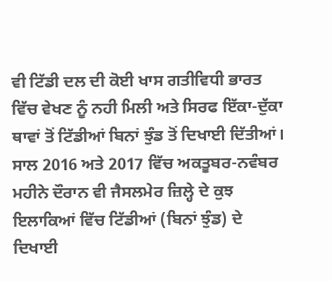ਵੀ ਟਿੱਡੀ ਦਲ ਦੀ ਕੋਈ ਖਾਸ ਗਤੀਵਿਧੀ ਭਾਰਤ ਵਿੱਚ ਵੇਖਣ ਨੂੰ ਨਹੀ ਮਿਲੀ ਅਤੇ ਸਿਰਫ ਇੱਕਾ-ਦੁੱਕਾ ਥਾਵਾਂ ਤੋਂ ਟਿੱਡੀਆਂ ਬਿਨਾਂ ਝੁੰਡ ਤੋਂ ਦਿਖਾਈ ਦਿੱਤੀਆਂ। ਸਾਲ 2016 ਅਤੇ 2017 ਵਿੱਚ ਅਕਤੂਬਰ-ਨਵੰਬਰ ਮਹੀਨੇ ਦੌਰਾਨ ਵੀ ਜੈਸਲਮੇਰ ਜ਼ਿਲ੍ਹੇ ਦੇ ਕੁਝ ਇਲਾਕਿਆਂ ਵਿੱਚ ਟਿੱਡੀਆਂ (ਬਿਨਾਂ ਝੁੰਡ) ਦੇ ਦਿਖਾਈ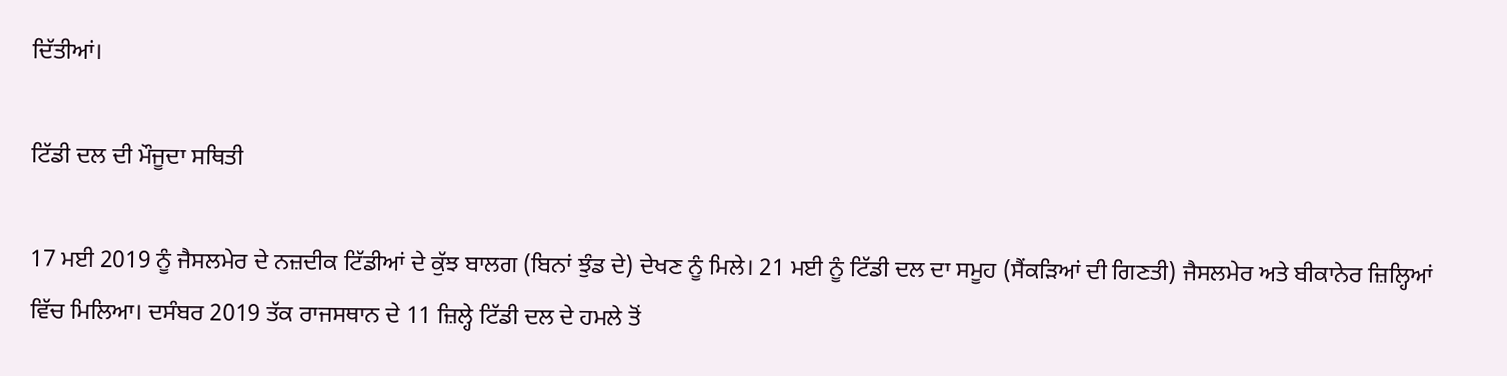ਦਿੱਤੀਆਂ।

ਟਿੱਡੀ ਦਲ ਦੀ ਮੌਜੂਦਾ ਸਥਿਤੀ

17 ਮਈ 2019 ਨੂੰ ਜੈਸਲਮੇਰ ਦੇ ਨਜ਼ਦੀਕ ਟਿੱਡੀਆਂ ਦੇ ਕੁੱਝ ਬਾਲਗ (ਬਿਨਾਂ ਝੁੰਡ ਦੇ) ਦੇਖਣ ਨੂੰ ਮਿਲੇ। 21 ਮਈ ਨੂੰ ਟਿੱਡੀ ਦਲ ਦਾ ਸਮੂਹ (ਸੈਂਕੜਿਆਂ ਦੀ ਗਿਣਤੀ) ਜੈਸਲਮੇਰ ਅਤੇ ਬੀਕਾਨੇਰ ਜ਼ਿਲ੍ਹਿਆਂ ਵਿੱਚ ਮਿਲਿਆ। ਦਸੰਬਰ 2019 ਤੱਕ ਰਾਜਸਥਾਨ ਦੇ 11 ਜ਼ਿਲ੍ਹੇ ਟਿੱਡੀ ਦਲ ਦੇ ਹਮਲੇ ਤੋਂ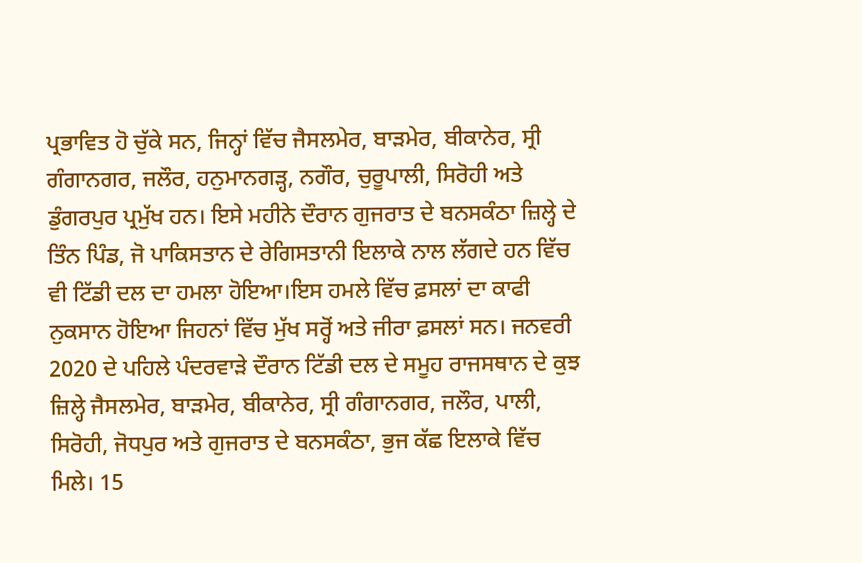ਪ੍ਰਭਾਵਿਤ ਹੋ ਚੁੱਕੇ ਸਨ, ਜਿਨ੍ਹਾਂ ਵਿੱਚ ਜੈਸਲਮੇਰ, ਬਾੜਮੇਰ, ਬੀਕਾਨੇਰ, ਸ੍ਰੀ ਗੰਗਾਨਗਰ, ਜਲੌਰ, ਹਨੁਮਾਨਗੜ੍ਹ, ਨਗੌਰ, ਚੁਰੂਪਾਲੀ, ਸਿਰੋਹੀ ਅਤੇ ਡੁੰਗਰਪੁਰ ਪ੍ਰਮੁੱਖ ਹਨ। ਇਸੇ ਮਹੀਨੇ ਦੌਰਾਨ ਗੁਜਰਾਤ ਦੇ ਬਨਸਕੰਠਾ ਜ਼ਿਲ੍ਹੇ ਦੇ ਤਿੰਨ ਪਿੰਡ, ਜੋ ਪਾਕਿਸਤਾਨ ਦੇ ਰੇਗਿਸਤਾਨੀ ਇਲਾਕੇ ਨਾਲ ਲੱਗਦੇ ਹਨ ਵਿੱਚ ਵੀ ਟਿੱਡੀ ਦਲ ਦਾ ਹਮਲਾ ਹੋਇਆ।ਇਸ ਹਮਲੇ ਵਿੱਚ ਫ਼ਸਲਾਂ ਦਾ ਕਾਫੀ ਨੁਕਸਾਨ ਹੋਇਆ ਜਿਹਨਾਂ ਵਿੱਚ ਮੁੱਖ ਸਰ੍ਹੋਂ ਅਤੇ ਜੀਰਾ ਫ਼ਸਲਾਂ ਸਨ। ਜਨਵਰੀ 2020 ਦੇ ਪਹਿਲੇ ਪੰਦਰਵਾੜੇ ਦੌਰਾਨ ਟਿੱਡੀ ਦਲ ਦੇ ਸਮੂਹ ਰਾਜਸਥਾਨ ਦੇ ਕੁਝ ਜ਼ਿਲ੍ਹੇ ਜੈਸਲਮੇਰ, ਬਾੜਮੇਰ, ਬੀਕਾਨੇਰ, ਸ੍ਰੀ ਗੰਗਾਨਗਰ, ਜਲੌਰ, ਪਾਲੀ, ਸਿਰੋਹੀ, ਜੋਧਪੁਰ ਅਤੇ ਗੁਜਰਾਤ ਦੇ ਬਨਸਕੰਠਾ, ਭੁਜ ਕੱਛ ਇਲਾਕੇ ਵਿੱਚ ਮਿਲੇ। 15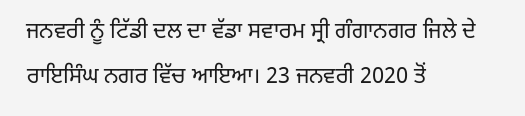ਜਨਵਰੀ ਨੂੰ ਟਿੱਡੀ ਦਲ ਦਾ ਵੱਡਾ ਸਵਾਰਮ ਸ੍ਰੀ ਗੰਗਾਨਗਰ ਜਿਲੇ ਦੇ ਰਾਇਸਿੰਘ ਨਗਰ ਵਿੱਚ ਆਇਆ। 23 ਜਨਵਰੀ 2020 ਤੋਂ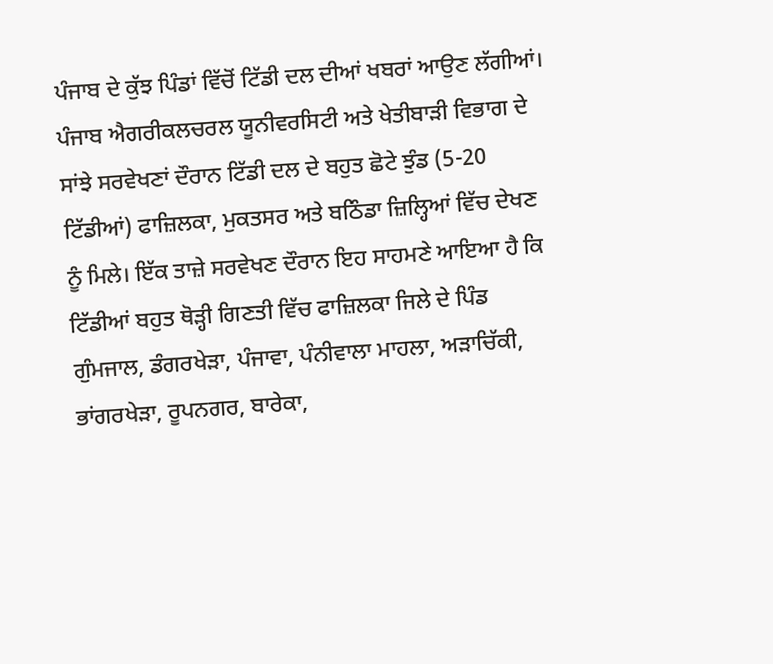ਪੰਜਾਬ ਦੇ ਕੁੱਝ ਪਿੰਡਾਂ ਵਿੱਚੋਂ ਟਿੱਡੀ ਦਲ ਦੀਆਂ ਖਬਰਾਂ ਆਉਣ ਲੱਗੀਆਂ। ਪੰਜਾਬ ਐਗਰੀਕਲਚਰਲ ਯੂਨੀਵਰਸਿਟੀ ਅਤੇ ਖੇਤੀਬਾੜੀ ਵਿਭਾਗ ਦੇ ਸਾਂਝੇ ਸਰਵੇਖਣਾਂ ਦੌਰਾਨ ਟਿੱਡੀ ਦਲ ਦੇ ਬਹੁਤ ਛੋਟੇ ਝੁੰਡ (5-20 ਟਿੱਡੀਆਂ) ਫਾਜ਼ਿਲਕਾ, ਮੁਕਤਸਰ ਅਤੇ ਬਠਿੰਡਾ ਜ਼ਿਲ੍ਹਿਆਂ ਵਿੱਚ ਦੇਖਣ ਨੂੰ ਮਿਲੇ। ਇੱਕ ਤਾਜ਼ੇ ਸਰਵੇਖਣ ਦੌਰਾਨ ਇਹ ਸਾਹਮਣੇ ਆਇਆ ਹੈ ਕਿ ਟਿੱਡੀਆਂ ਬਹੁਤ ਥੋੜ੍ਹੀ ਗਿਣਤੀ ਵਿੱਚ ਫਾਜ਼ਿਲਕਾ ਜਿਲੇ ਦੇ ਪਿੰਡ ਗੁੰਮਜਾਲ, ਡੰਗਰਖੇੜਾ, ਪੰਜਾਵਾ, ਪੰਨੀਵਾਲਾ ਮਾਹਲਾ, ਅੜਾਚਿੱਕੀ, ਭਾਂਗਰਖੇੜਾ, ਰੂਪਨਗਰ, ਬਾਰੇਕਾ,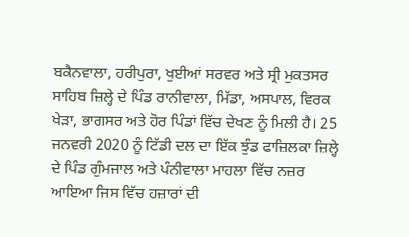ਬਕੈਨਵਾਲਾ, ਹਰੀਪੁਰਾ, ਖੁਈਆਂ ਸਰਵਰ ਅਤੇ ਸ੍ਰੀ ਮੁਕਤਸਰ ਸਾਹਿਬ ਜ਼ਿਲ੍ਹੇ ਦੇ ਪਿੰਡ ਰਾਨੀਵਾਲਾ, ਮਿੱਡਾ, ਅਸਪਾਲ, ਵਿਰਕ ਖੇੜਾ, ਭਾਗਸਰ ਅਤੇ ਹੋਰ ਪਿੰਡਾਂ ਵਿੱਚ ਦੇਖਣ ਨੂੰ ਮਿਲੀ ਹੈ। 25 ਜਨਵਰੀ 2020 ਨੂੰ ਟਿੱਡੀ ਦਲ ਦਾ ਇੱਕ ਝੁੰਡ ਫਾਜ਼ਿਲਕਾ ਜ਼ਿਲ੍ਹੇ ਦੇ ਪਿੰਡ ਗੁੰਮਜਾਲ ਅਤੇ ਪੰਨੀਵਾਲਾ ਮਾਹਲਾ ਵਿੱਚ ਨਜ਼ਰ ਆਇਆ ਜਿਸ ਵਿੱਚ ਹਜ਼ਾਰਾਂ ਦੀ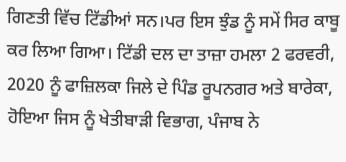ਗਿਣਤੀ ਵਿੱਚ ਟਿੱਡੀਆਂ ਸਨ।ਪਰ ਇਸ ਝੁੰਡ ਨੂੰ ਸਮੇਂ ਸਿਰ ਕਾਬੂ ਕਰ ਲਿਆ ਗਿਆ। ਟਿੱਡੀ ਦਲ ਦਾ ਤਾਜ਼ਾ ਹਮਲਾ 2 ਫਰਵਰੀ, 2020 ਨੂੰ ਫਾਜ਼ਿਲਕਾ ਜਿਲੇ ਦੇ ਪਿੰਡ ਰੂਪਨਗਰ ਅਤੇ ਬਾਰੇਕਾ, ਹੋਇਆ ਜਿਸ ਨੂੰ ਖੇਤੀਬਾੜੀ ਵਿਭਾਗ, ਪੰਜਾਬ ਨੇ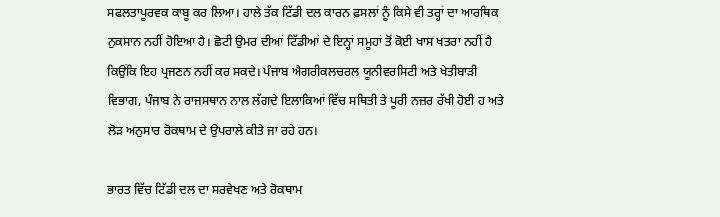ਸਫਲਤਾਪੂਰਵਕ ਕਾਬੂ ਕਰ ਲਿਆ। ਹਾਲੇ ਤੱਕ ਟਿੱਡੀ ਦਲ ਕਾਰਨ ਫ਼ਸਲਾਂ ਨੂੰ ਕਿਸੇ ਵੀ ਤਰ੍ਹਾਂ ਦਾ ਆਰਥਿਕ ਨੁਕਸਾਨ ਨਹੀਂ ਹੋਇਆ ਹੈ। ਛੋਟੀ ਉਮਰ ਦੀਆਂ ਟਿੱਡੀਆਂ ਦੇ ਇਨ੍ਹਾਂ ਸਮੂਹਾਂ ਤੋਂ ਕੋਈ ਖਾਸ ਖਤਰਾ ਨਹੀਂ ਹੈ ਕਿਉਂਕਿ ਇਹ ਪ੍ਰਜਣਨ ਨਹੀਂ ਕਰ ਸਕਦੇ। ਪੰਜਾਬ ਐਗਰੀਕਲਚਰਲ ਯੂਨੀਵਰਸਿਟੀ ਅਤੇ ਖੇਤੀਬਾੜੀ ਵਿਭਾਗ, ਪੰਜਾਬ ਨੇ ਰਾਜਸਥਾਨ ਨਾਲ ਲੱਗਦੇ ਇਲਾਕਿਆਂ ਵਿੱਚ ਸਥਿਤੀ ਤੇ ਪੂਰੀ ਨਜ਼ਰ ਰੱਖੀ ਹੋਈ ਹ ਅਤੇ ਲੋੜ ਅਨੁਸਾਰ ਰੋਕਥਾਮ ਦੇ ਉਪਰਾਲੇ ਕੀਤੇ ਜਾ ਰਹੇ ਹਨ।

ਭਾਰਤ ਵਿੱਚ ਟਿੱਡੀ ਦਲ ਦਾ ਸਰਵੇਖਣ ਅਤੇ ਰੋਕਥਾਮ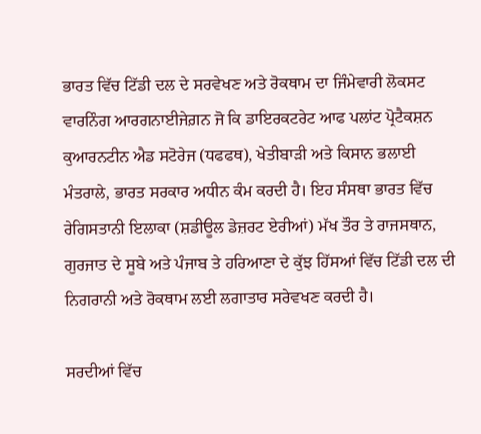ਭਾਰਤ ਵਿੱਚ ਟਿੱਡੀ ਦਲ ਦੇ ਸਰਵੇਖਣ ਅਤੇ ਰੋਕਥਾਮ ਦਾ ਜਿੰਮੇਵਾਰੀ ਲੋਕਸਟ ਵਾਰਨਿੰਗ ਆਰਗਨਾਈਜੇਗ਼ਨ ਜੋ ਕਿ ਡਾਇਰਕਟਰੇਟ ਆਫ ਪਲਾਂਟ ਪ੍ਰੋਟੈਕਸ਼ਨ ਕੁਆਰਨਟੀਨ ਐਡ ਸਟੋਰੇਜ (ਧਫਫਥ), ਖੇਤੀਬਾੜੀ ਅਤੇ ਕਿਸਾਨ ਭਲਾਈ ਮੰਤਰਾਲੇ, ਭਾਰਤ ਸਰਕਾਰ ਅਧੀਨ ਕੰਮ ਕਰਦੀ ਹੈ। ਇਹ ਸੰਸਥਾ ਭਾਰਤ ਵਿੱਚ ਰੇਗਿਸਤਾਨੀ ਇਲਾਕਾ (ਸ਼ਡੀਊਲ ਡੇਜ਼ਰਟ ਏਰੀਆਂ) ਮੱਖ ਤੌਰ ਤੇ ਰਾਜਸਥਾਨ, ਗੁਰਜਾਤ ਦੇ ਸੂਬੇ ਅਤੇ ਪੰਜਾਬ ਤੇ ਹਰਿਆਣਾ ਦੇ ਕੁੱਝ ਹਿੱਸਆਂ ਵਿੱਚ ਟਿੱਡੀ ਦਲ ਦੀ ਨਿਗਰਾਨੀ ਅਤੇ ਰੋਕਥਾਮ ਲਈ ਲਗਾਤਾਰ ਸਰੇਵਖਣ ਕਰਦੀ ਹੈ।

ਸਰਦੀਆਂ ਵਿੱਚ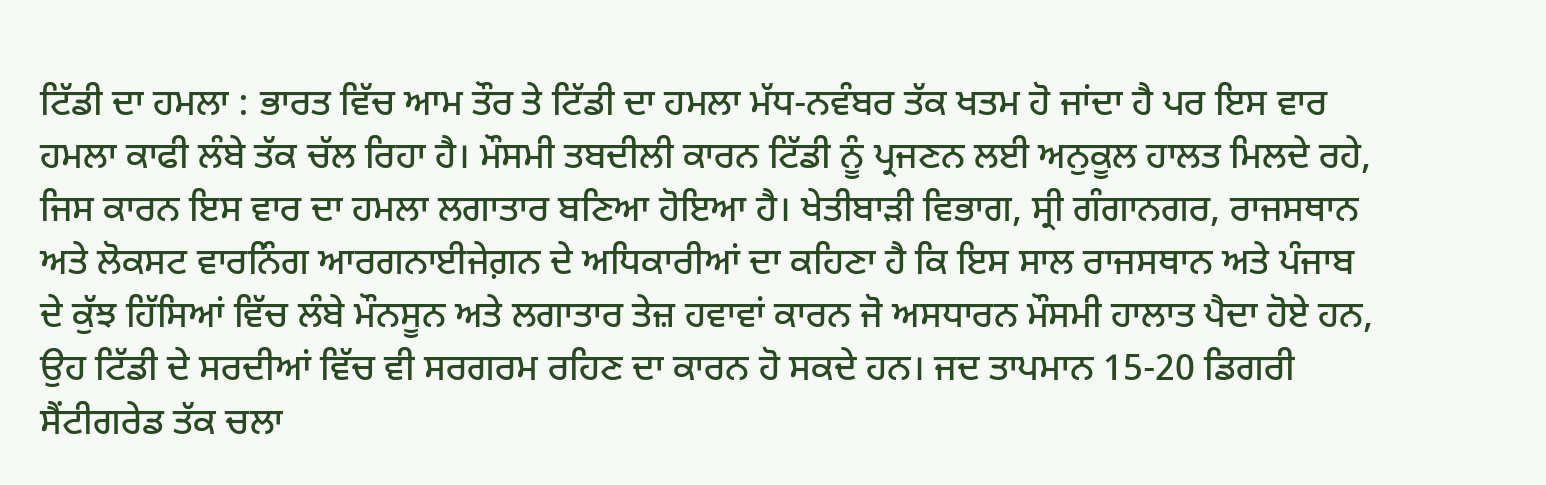ਟਿੱਡੀ ਦਾ ਹਮਲਾ : ਭਾਰਤ ਵਿੱਚ ਆਮ ਤੌਰ ਤੇ ਟਿੱਡੀ ਦਾ ਹਮਲਾ ਮੱਧ-ਨਵੰਬਰ ਤੱਕ ਖਤਮ ਹੋ ਜਾਂਦਾ ਹੈ ਪਰ ਇਸ ਵਾਰ ਹਮਲਾ ਕਾਫੀ ਲੰਬੇ ਤੱਕ ਚੱਲ ਰਿਹਾ ਹੈ। ਮੌਸਮੀ ਤਬਦੀਲੀ ਕਾਰਨ ਟਿੱਡੀ ਨੂੰ ਪ੍ਰਜਣਨ ਲਈ ਅਨੁਕੂਲ ਹਾਲਤ ਮਿਲਦੇ ਰਹੇ, ਜਿਸ ਕਾਰਨ ਇਸ ਵਾਰ ਦਾ ਹਮਲਾ ਲਗਾਤਾਰ ਬਣਿਆ ਹੋਇਆ ਹੈ। ਖੇਤੀਬਾੜੀ ਵਿਭਾਗ, ਸ੍ਰੀ ਗੰਗਾਨਗਰ, ਰਾਜਸਥਾਨ ਅਤੇ ਲੋਕਸਟ ਵਾਰਨਿੰਗ ਆਰਗਨਾਈਜੇਗ਼ਨ ਦੇ ਅਧਿਕਾਰੀਆਂ ਦਾ ਕਹਿਣਾ ਹੈ ਕਿ ਇਸ ਸਾਲ ਰਾਜਸਥਾਨ ਅਤੇ ਪੰਜਾਬ ਦੇ ਕੁੱਝ ਹਿੱਸਿਆਂ ਵਿੱਚ ਲੰਬੇ ਮੌਨਸੂਨ ਅਤੇ ਲਗਾਤਾਰ ਤੇਜ਼ ਹਵਾਵਾਂ ਕਾਰਨ ਜੋ ਅਸਧਾਰਨ ਮੌਸਮੀ ਹਾਲਾਤ ਪੈਦਾ ਹੋਏ ਹਨ, ਉਹ ਟਿੱਡੀ ਦੇ ਸਰਦੀਆਂ ਵਿੱਚ ਵੀ ਸਰਗਰਮ ਰਹਿਣ ਦਾ ਕਾਰਨ ਹੋ ਸਕਦੇ ਹਨ। ਜਦ ਤਾਪਮਾਨ 15-20 ਡਿਗਰੀ ਸੈਂਟੀਗਰੇਡ ਤੱਕ ਚਲਾ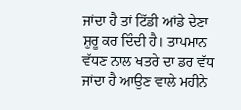ਜਾਂਦਾ ਹੈ ਤਾਂ ਟਿੱਡੀ ਆਂਡੇ ਦੇਣਾ ਸ਼ੁਰੂ ਕਰ ਦਿੰਦੀ ਹੈ। ਤਾਪਮਾਨ ਵੱਧਣ ਨਾਲ ਖਤਰੇ ਦਾ ਡਰ ਵੱਧ ਜਾਂਦਾ ਹੈ ਆਉਣ ਵਾਲੇ ਮਹੀਨੇ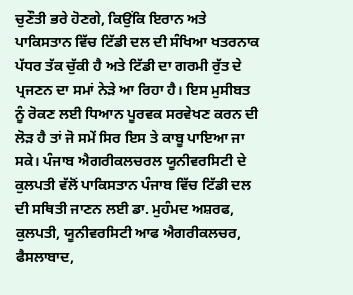ਚੁਣੌਤੀ ਭਰੇ ਹੋਣਗੇ, ਕਿਉਂਕਿ ਇਰਾਨ ਅਤੇ ਪਾਕਿਸਤਾਨ ਵਿੱਚ ਟਿੱਡੀ ਦਲ ਦੀ ਸੰਖਿਆ ਖਤਰਨਾਕ ਪੱਧਰ ਤੱਕ ਚੁੱਕੀ ਹੈ ਅਤੇ ਟਿੱਡੀ ਦਾ ਗਰਮੀ ਰੁੱਤ ਦੇ ਪ੍ਰਜਣਨ ਦਾ ਸਮਾਂ ਨੇੜੇ ਆ ਰਿਹਾ ਹੈ। ਇਸ ਮੁਸੀਬਤ ਨੂੰ ਰੋਕਣ ਲਈ ਧਿਆਨ ਪੂਰਵਕ ਸਰਵੇਖਣ ਕਰਨ ਦੀ ਲੋੜ ਹੈ ਤਾਂ ਜੋ ਸਮੇਂ ਸਿਰ ਇਸ ਤੇ ਕਾਬੂ ਪਾਇਆ ਜਾ ਸਕੇ। ਪੰਜਾਬ ਐਗਰੀਕਲਚਰਲ ਯੂਨੀਵਰਸਿਟੀ ਦੇ ਕੁਲਪਤੀ ਵੱਲੋਂ ਪਾਕਿਸਤਾਨ ਪੰਜਾਬ ਵਿੱਚ ਟਿੱਡੀ ਦਲ ਦੀ ਸਥਿਤੀ ਜਾਣਨ ਲਈ ਡਾ. ਮੁਹੰਮਦ ਅਸ਼ਰਫ, ਕੁਲਪਤੀ, ਯੂਨੀਵਰਸਿਟੀ ਆਫ ਐਗਰੀਕਲਚਰ, ਫੈਸਲਾਬਾਦ,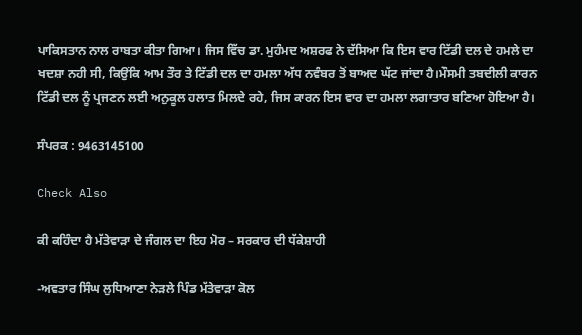ਪਾਕਿਸਤਾਨ ਨਾਲ ਰਾਬਤਾ ਕੀਤਾ ਗਿਆ। ਜਿਸ ਵਿੱਚ ਡਾ. ਮੁਹੰਮਦ ਅਸ਼ਰਫ ਨੇ ਦੱਸਿਆ ਕਿ ਇਸ ਵਾਰ ਟਿੱਡੀ ਦਲ ਦੇ ਹਮਲੇ ਦਾ ਖਦਸ਼ਾ ਨਹੀ ਸੀ, ਕਿਉਂਕਿ ਆਮ ਤੌਰ ਤੇ ਟਿੱਡੀ ਦਲ ਦਾ ਹਮਲਾ ਅੱਧ ਨਵੰਬਰ ਤੋਂ ਬਾਅਦ ਘੱਟ ਜਾਂਦਾ ਹੈ।ਮੌਸਮੀ ਤਬਦੀਲੀ ਕਾਰਨ ਟਿੱਡੀ ਦਲ ਨੂੰ ਪ੍ਰਜਣਨ ਲਈ ਅਨੁਕੂਲ ਹਲਾਤ ਮਿਲਦੇ ਰਹੇ, ਜਿਸ ਕਾਰਨ ਇਸ ਵਾਰ ਦਾ ਹਮਲਾ ਲਗਾਤਾਰ ਬਣਿਆ ਹੋਇਆ ਹੈ।

ਸੰਪਰਕ : 9463145100

Check Also

ਕੀ ਕਹਿੰਦਾ ਹੈ ਮੱਤੇਵਾੜਾ ਦੇ ਜੰਗਲ ਦਾ ਇਹ ਮੋਰ – ਸਰਕਾਰ ਦੀ ਧੱਕੇਸ਼ਾਹੀ

-ਅਵਤਾਰ ਸਿੰਘ ਲੁਧਿਆਣਾ ਨੇੜਲੇ ਪਿੰਡ ਮੱਤੇਵਾੜਾ ਕੋਲ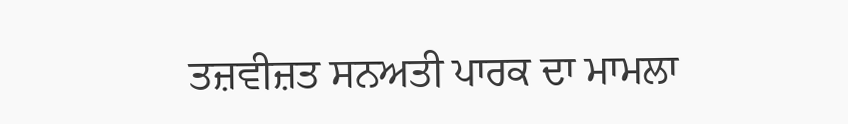ਤਜ਼ਵੀਜ਼ਤ ਸਨਅਤੀ ਪਾਰਕ ਦਾ ਮਾਮਲਾ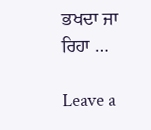ਭਖਦਾ ਜਾ ਰਿਹਾ …

Leave a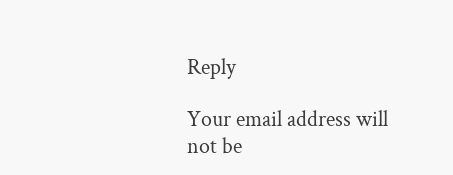Reply

Your email address will not be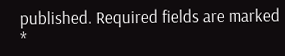published. Required fields are marked *